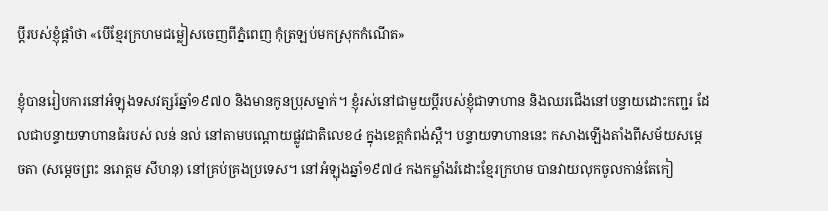ប្តីរបស់ខ្ញុំផ្តាំថា «បើខ្មែរក្រហមជម្លៀសចេញពីភ្នំពេញ កុំត្រឡប់មកស្រុកកំណើត»

ខ្ញុំបានរៀបការនៅអំឡុងទសវត្សរ៍ឆ្នាំ១៩៧០ និងមានកូនប្រុសម្នាក់។ ខ្ញុំរស់នៅជាមួយប្តីរបស់ខ្ញុំជាទាហាន និងឈរជើងនៅបន្ទាយដោះកញ្ជរ ដែលជាបន្ទាយទាហានធំរបស់ លន់ នល់ នៅតាមបណ្តោយផ្លូវជាតិលេខ៤ ក្នុងខេត្តកំពង់ស្ពឺ។ បន្ទាយទាហាននេះ កសាងឡើងតាំងពីសម័យសម្តេចតា (សម្តេចព្រះ នរោត្តម សីហនុ) នៅគ្រប់គ្រងប្រទេស។ នៅអំឡុងឆ្នាំ១៩៧៤ កងកម្លាំងរំដោះខ្មែរក្រហម បានវាយលុកចូលកាន់តែកៀ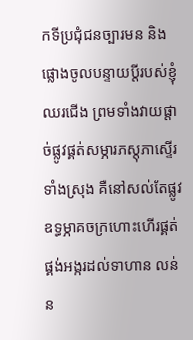កទីប្រជុំជនច្បារមន និងផ្លោងចូលបន្ទាយប្តីរបស់ខ្ញុំឈរជើង ព្រមទាំងវាយផ្តាច់ផ្លូវផ្គត់សម្ភារភស្តុភាស្ទើរទាំងស្រុង គឺនៅសល់តែផ្លូវឧទ្ធម្ភាគចក្រហោះហើរផ្គត់ផ្គង់អង្ករដល់ទាហាន លន់ ន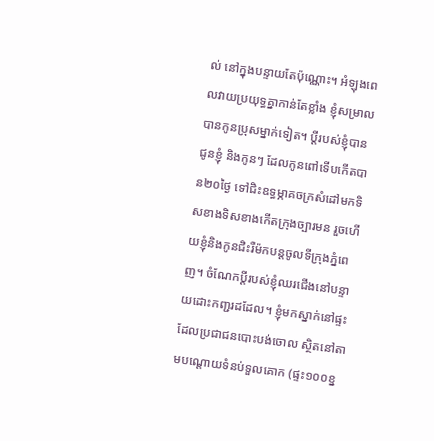ល់ នៅក្នុងបន្ទាយតែប៉ុណ្ណោះ។ អំឡុងពេលវាយប្រយុទ្ធគ្នាកាន់តែខ្លាំង ខ្ញុំសម្រាលបានកូនប្រុសម្នាក់ទៀត។ ប្តីរបស់ខ្ញុំបានជូនខ្ញុំ និងកូនៗ ដែលកូនពៅទើបកើតបាន២០ថ្ងៃ ទៅជិះឧទ្ធម្ភាគចក្រសំដៅមកទិសខាងទិសខាងកើតក្រុងច្បារមន រួចហើយខ្ញុំនិងកូនជិះរឺម៉កបន្តចូលទីក្រុងភ្នំពេញ។ ចំណែកប្តីរបស់ខ្ញុំឈរជើងនៅបន្ទាយដោះកញ្ជរដដែល។ ខ្ញុំមកស្នាក់នៅផ្ទះដែលប្រជាជនបោះបង់ចោល ស្ថិតនៅតាមបណ្តោយទំនប់ទួលគោក (ផ្ទះ១០០ខ្ន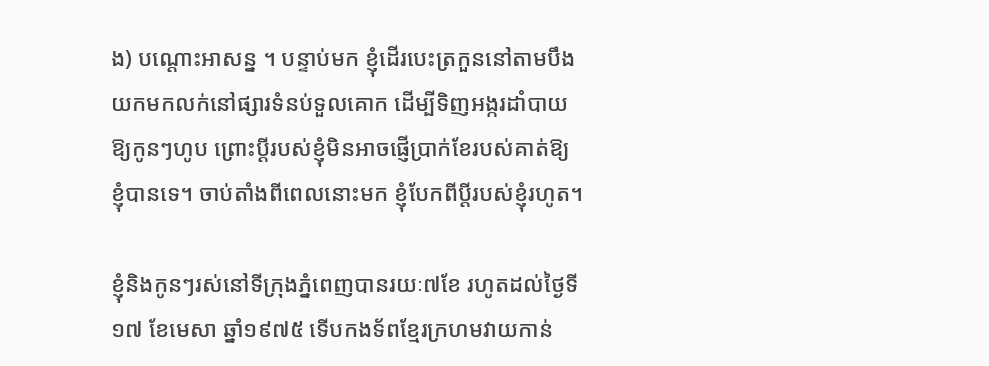ង) បណ្តោះអាសន្ន ។ បន្ទាប់មក ខ្ញុំដើរបេះត្រកួននៅតាមបឹងយកមកលក់នៅផ្សារទំនប់ទួលគោក ដើម្បីទិញអង្ករដាំបាយឱ្យកូនៗហូប ព្រោះប្តីរបស់ខ្ញុំមិនអាចផ្ញើប្រាក់ខែរបស់គាត់ឱ្យខ្ញុំបានទេ។ ចាប់តាំងពីពេលនោះមក ខ្ញុំបែកពីប្តីរបស់ខ្ញុំរហូត។

ខ្ញុំនិងកូនៗរស់នៅទីក្រុងភ្នំពេញបានរយៈ៧ខែ រហូតដល់ថ្ងៃទី១៧ ខែមេសា ឆ្នាំ១៩៧៥ ទើបកងទ័ពខ្មែរក្រហមវាយកាន់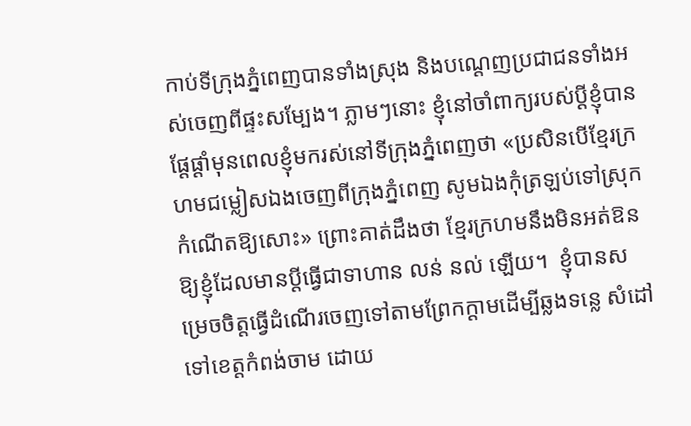កាប់ទីក្រុងភ្នំពេញបានទាំងស្រុង និងបណ្តេញប្រជាជនទាំងអស់ចេញពីផ្ទះសម្បែង។ ភ្លាមៗនោះ ខ្ញុំនៅចាំពាក្យរបស់ប្តីខ្ញុំបានផ្តែផ្តាំមុនពេលខ្ញុំមករស់នៅទីក្រុងភ្នំពេញថា «ប្រសិនបើខ្មែរក្រហមជម្លៀសឯងចេញពីក្រុងភ្នំពេញ សូមឯងកុំត្រឡប់ទៅស្រុកកំណើតឱ្យសោះ» ព្រោះគាត់ដឹងថា ខ្មែរក្រហមនឹងមិនអត់ឱនឱ្យខ្ញុំដែលមានប្តីធ្វើជាទាហាន លន់ នល់ ឡើយ។  ខ្ញុំបានសម្រេចចិត្តធ្វើដំណើរចេញទៅតាមព្រែកក្តាមដើម្បីឆ្លងទន្លេ សំដៅទៅខេត្តកំពង់ចាម ដោយ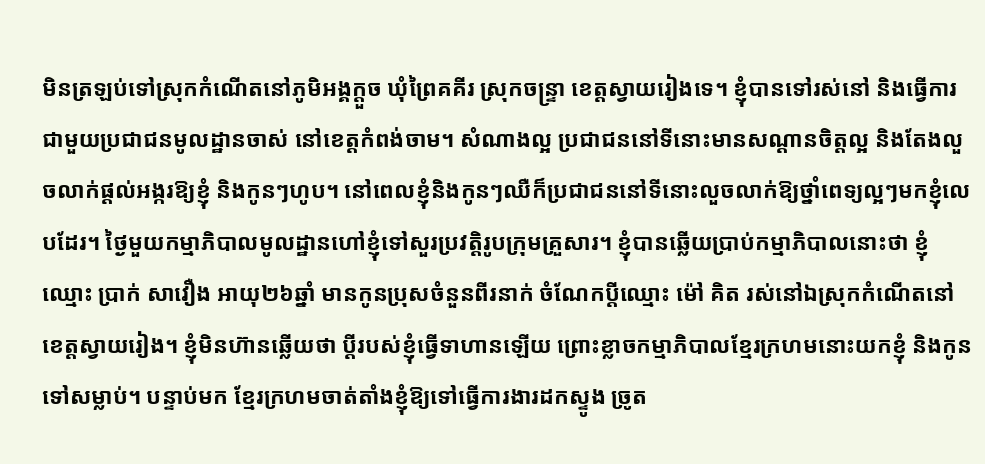មិនត្រឡប់ទៅស្រុកកំណើតនៅភូមិអង្គក្តួច ឃុំព្រៃគគីរ ស្រុកចន្រ្ទា ខេត្តស្វាយរៀងទេ។ ខ្ញុំបានទៅរស់នៅ និងធ្វើការជាមួយប្រជាជនមូលដ្ឋានចាស់ នៅខេត្តកំពង់ចាម។ សំណាងល្អ ប្រជាជននៅទីនោះមានសណ្តានចិត្តល្អ និងតែងលួចលាក់ផ្តល់អង្ករឱ្យខ្ញុំ និងកូនៗហូប។ នៅពេលខ្ញុំនិងកូនៗឈឺក៏ប្រជាជននៅទីនោះលួចលាក់ឱ្យថ្នាំពេទ្យល្អៗមកខ្ញុំលេបដែរ។ ថ្ងៃមួយកម្មាភិបាលមូលដ្ឋានហៅខ្ញុំទៅសួរប្រវត្តិរូបក្រុមគ្រួសារ។ ខ្ញុំបានឆ្លើយប្រាប់កម្មាភិបាលនោះថា ខ្ញុំឈ្មោះ ប្រាក់ សាវឿង អាយុ២៦ឆ្នាំ មានកូនប្រុសចំនួនពីរនាក់ ចំណែកប្តីឈ្មោះ ម៉ៅ គិត រស់នៅឯស្រុកកំណើតនៅខេត្តស្វាយរៀង។ ខ្ញុំមិនហ៊ានឆ្លើយថា ប្តីរបស់ខ្ញុំធ្វើទាហានឡើយ ព្រោះខ្លាចកម្មាភិបាលខ្មែរក្រហមនោះយកខ្ញុំ និងកូនទៅសម្លាប់។ បន្ទាប់មក ខ្មែរក្រហមចាត់តាំងខ្ញុំឱ្យទៅធ្វើការងារដកស្ទូង ច្រូត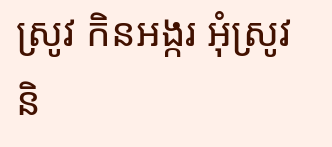ស្រូវ កិនអង្ករ អុំស្រូវ និ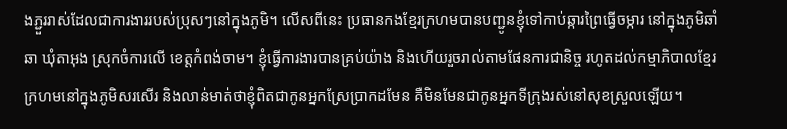ងភ្ជួររាស់ដែលជាការងាររបស់ប្រុសៗនៅក្នុងភូមិ។ លើសពីនេះ ប្រធានកងខ្មែរក្រហមបានបញ្ជូនខ្ញុំទៅកាប់ឆ្ការព្រៃធ្វើចម្ការ នៅក្នុងភូមិឆាំឆា ឃុំតាអុង ស្រុកចំការលើ ខេត្តកំពង់ចាម។ ខ្ញុំធ្វើការងារបានគ្រប់យ៉ាង និងហើយរួចរាល់តាមផែនការជានិច្ច រហូតដល់កម្មាភិបាលខ្មែរក្រហមនៅក្នុងភូមិសរសើរ និងលាន់មាត់ថាខ្ញុំពិតជាកូនអ្នកស្រែប្រាកដមែន គឺមិនមែនជាកូនអ្នកទីក្រុងរស់នៅសុខស្រួលឡើយ។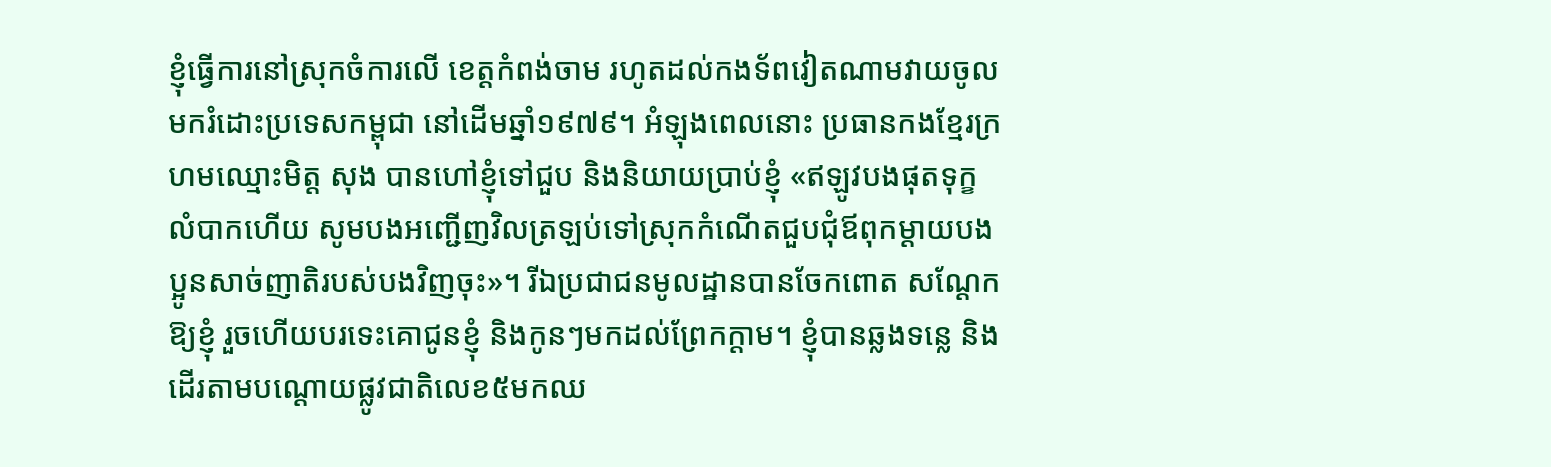ខ្ញុំធ្វើការនៅស្រុកចំការលើ ខេត្តកំពង់ចាម រហូតដល់កងទ័ពវៀតណាមវាយចូលមករំដោះប្រទេសកម្ពុជា នៅដើមឆ្នាំ១៩៧៩។ អំឡុងពេលនោះ ប្រធានកងខ្មែរក្រហមឈ្មោះមិត្ត សុង បានហៅខ្ញុំទៅជួប និងនិយាយប្រាប់ខ្ញុំ «ឥឡូវបងផុតទុក្ខលំបាកហើយ សូមបងអញ្ជើញវិលត្រឡប់ទៅស្រុកកំណើតជួបជុំឪពុកម្តាយបងប្អូនសាច់ញាតិរបស់បងវិញចុះ»។ រីឯប្រជាជនមូលដ្ឋានបានចែកពោត សណ្តែកឱ្យខ្ញុំ រួចហើយបរទេះគោជូនខ្ញុំ និងកូនៗមកដល់ព្រែកក្តាម។ ខ្ញុំបានឆ្លងទន្លេ និងដើរតាមបណ្តោយផ្លូវជាតិលេខ៥មកឈ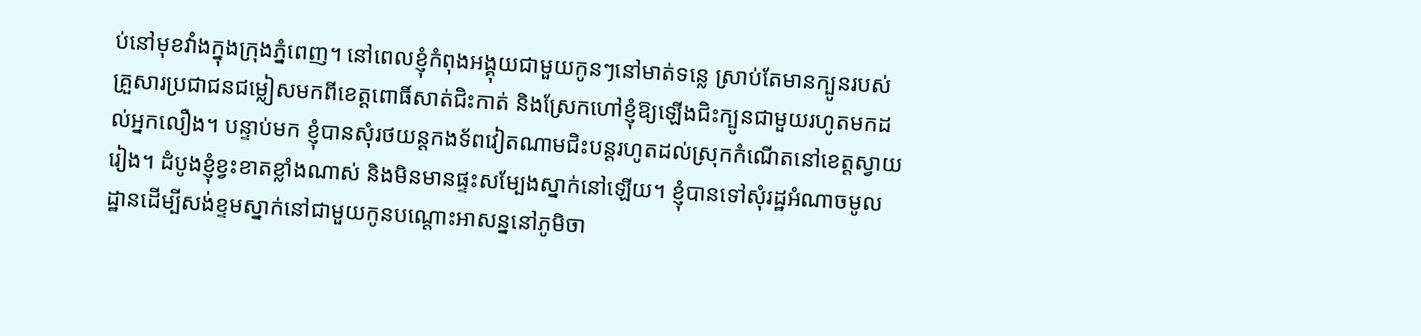ប់នៅមុខវាំងក្នុងក្រុងភ្នំពេញ។ នៅពេលខ្ញុំកំពុងអង្គុយជាមួយកូនៗនៅមាត់ទន្លេ ស្រាប់តែមានក្បូនរបស់គ្រួសារប្រជាជនជម្លៀសមកពីខេត្តពោធិ៍សាត់ជិះកាត់ និងស្រែកហៅខ្ញុំឱ្យឡើងជិះក្បូនជាមួយរហូតមកដល់អ្នកលឿង។ បន្ទាប់មក ខ្ញុំបានសុំរថយន្តកងទ័ពវៀតណាមជិះបន្តរហូតដល់ស្រុកកំណើតនៅខេត្តស្វាយរៀង។ ដំបូងខ្ញុំខ្វះខាតខ្លាំងណាស់ និងមិនមានផ្ទះសម្បែងស្នាក់នៅឡើយ។ ខ្ញុំបានទៅសុំរដ្ឋអំណាចមូលដ្ឋានដើម្បីសង់ខ្ទមស្នាក់នៅជាមួយកូនបណ្តោះអាសន្ននៅភូមិចា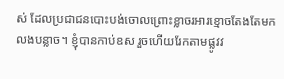ស់ ដែលប្រជាជនបោះបង់ចោលព្រោះខ្លាចរអារខ្មោចតែងតែមកលងបន្លាច។ ខ្ញុំបានកាប់ឧស រួចហើយរែកតាមផ្លូវវ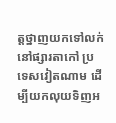ត្តថ្នាញយកទៅលក់នៅផ្សារតាកៅ ប្រទេសវៀតណាម ដើម្បីយកលុយទិញអ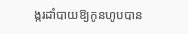ង្ករដាំបាយឱ្យកូនហូបបាន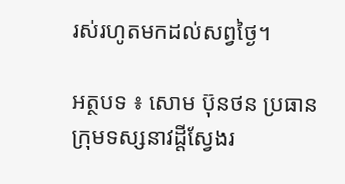រស់រហូតមកដល់សព្វថ្ងៃ។

អត្ថបទ ៖ សោម ប៊ុនថន ប្រធានក្រុមទស្សនាវដ្តីស្វែងរ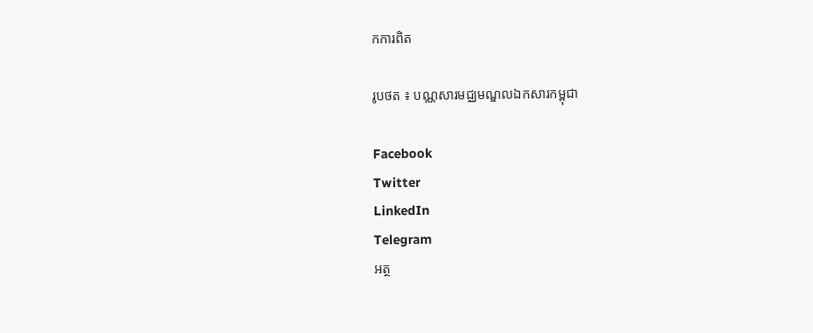កការពិត

រូបថត ៖ បណ្ណសារមជ្ឈមណ្ឌលឯកសារកម្ពុជា

Facebook
Twitter
LinkedIn
Telegram
អត្ថ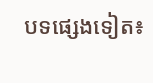បទផ្សេងទៀត៖